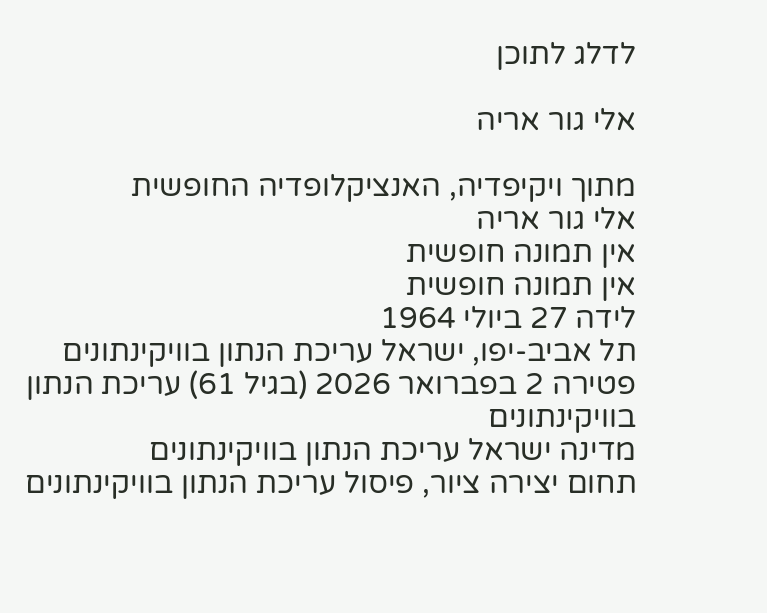לדלג לתוכן

אלי גור אריה

מתוך ויקיפדיה, האנציקלופדיה החופשית
אלי גור אריה
אין תמונה חופשית
אין תמונה חופשית
לידה 27 ביולי 1964
תל אביב-יפו, ישראל עריכת הנתון בוויקינתונים
פטירה 2 בפברואר 2026 (בגיל 61) עריכת הנתון בוויקינתונים
מדינה ישראל עריכת הנתון בוויקינתונים
תחום יצירה ציור, פיסול עריכת הנתון בוויקינתונים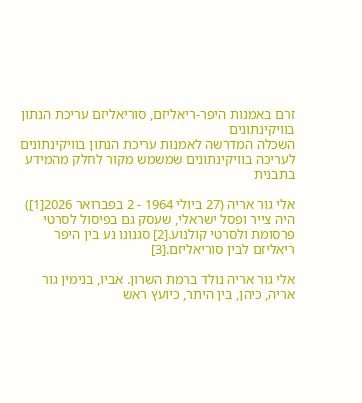זרם באמנות היפר-ריאליזם, סוריאליזם עריכת הנתון בוויקינתונים
השכלה המדרשה לאמנות עריכת הנתון בוויקינתונים
לעריכה בוויקינתונים שמשמש מקור לחלק מהמידע בתבנית

אלי גור אריה (27 ביולי 1964 - 2 בפברואר 2026[1]) היה צייר ופסל ישראלי, שעסק גם בפיסול לסרטי פרסומת ולסרטי קולנוע.[2] סגנונו נע בין היפר ריאליזם לבין סוריאליזם.[3]

אלי גור אריה נולד ברמת השרון. אביו, בנימין גור אריה, כיהן, בין היתר, כיועץ ראש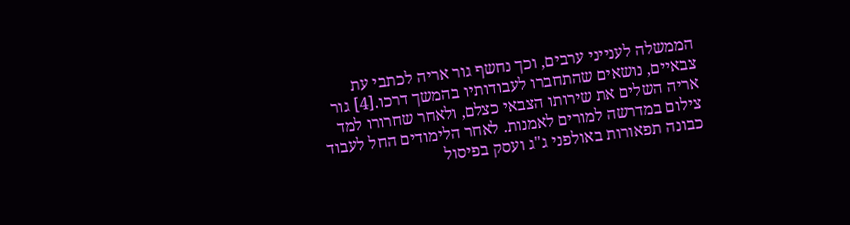הממשלה לענייני ערבים, וכך נחשף גור אריה לכתבי עת צבאיים, נושאים שהתחברו לעבודותיו בהמשך דרכו.[4] גור אריה השלים את שירותו הצבאי כצלם, ולאחר שחרורו למד צילום במדרשה למורים לאמנות. לאחר הלימודים החל לעבוד כבונה תפאורות באולפני ג"ג ועסק בפיסול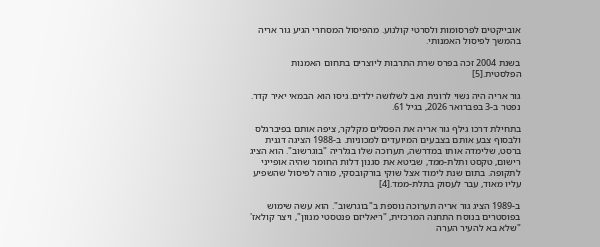אובייקטים לפרסומות ולסרטי קולנוע. מהפיסול המסחרי הגיע גור אריה בהמשך לפיסול האמנותי.

בשנת 2004 זכה בפרס שרת התרבות ליוצרים בתחום האמנות הפלסטית.[5]

גור אריה היה נשוי לרונית ואב לשלושה ילדים. גיסו הוא הבמאי יאיר קדר. נפטר ב-3 בפברואר 2026, בגיל 61.

בתחילת דרכו גילף גור אריה את הפסלים מקלקר, ציפה אותם בפיברגלס ולבסוף צבע אותם בצבעים המיועדים למכוניות. ב-1988 הציגה דגנית ברסט, שלימדה אותו במדרשה, תערוכה שלו בגלריה "בוגרשוב". הוא הציג רישום, טקסט ותלת-ממד, שביטא את סגנון דלות החומר שהיה אופייני לתקופה. בתום שנת לימוד אצל שוקי בורקובסקי, מורה לפיסול שהשפיע עליו מאוד, עבר לעסוק בתלת-ממד.[4]

ב-1989 הציג גור אריה תערוכה נוספת ב"בוגרשוב". הוא עשה שימוש בפוסטרים בנוסח התחנה המרכזית, "ריאליזם פנטסטי מנוון", ויצר קולאז' "שלא בא להעיר הערה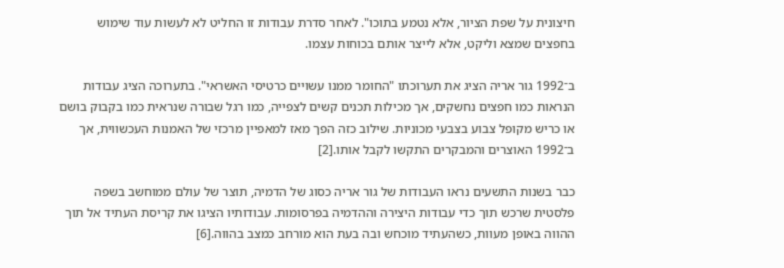חיצונית על שפת הציור, אלא נטמע בתוכו". לאחר סדרת עבודות זו החליט לא לעשות עוד שימוש בחפצים שמצא וליקט, אלא לייצר אותם בכוחות עצמו.

ב־1992 גור אריה הציג את תערוכתו "החומר ממנו עשויים כרטיסי האשראי". בתערוכה הציג עבודות הנראות כמו חפצים נחשקים, אך מכילות תכנים קשים לצפייה, כמו רגל שבורה שנראית כמו בקבוק בושם או כריש מקופל צבוע בצבעי מכוניות. שילוב כזה הפך מאז למאפיין מרכזי של האמנות העכשווית, אך ב־1992 האוצרים והמבקרים התקשו לקבל אותו.[2]

כבר בשנות התשעים נראו העבודות של גור אריה כסוג של הדמיה, תוצר של עולם ממוחשב בשפה פלסטית שרכש תוך כדי עבודות היצירה וההדמיה בפרסומות. עבודותיו הציגו את קריסת העתיד אל תוך ההווה באופן מעוות, כשהעתיד מוכחש ובה בעת הוא מורחב כמצב בהווה.[6]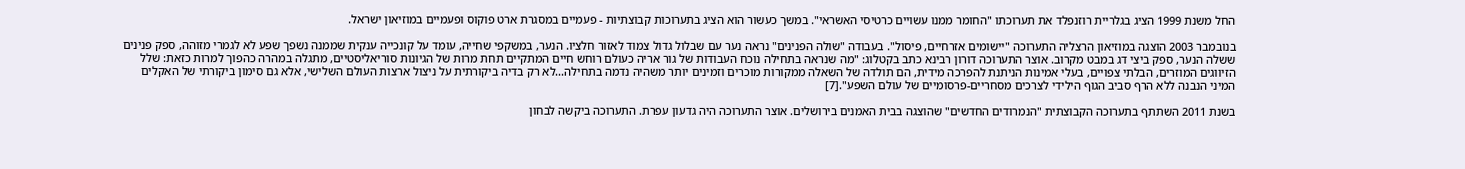החל משנת 1999 הציג בגלריית רוזנפלד את תערוכתו "החומר ממנו עשויים כרטיסי האשראי". במשך כעשור הוא הציג בתערוכות קבוצתיות - פעמיים במסגרת ארט פוקוס ופעמיים במוזיאון ישראל.

בנובמבר 2003 הוצגה במוזיאון הרצליה התערוכה "יישומים אזרחיים, פיסול". בעבודה "שולה הפנינים" נראה נער עם שבלול גדול צמוד לאזור חלציו. הנער, במשקפי שחייה, עומד על קונכייה ענקית שממנה נשפך שפע לא לגמרי מזוהה, ספק פנינים ששלה הנער, ספק ביצי דג במבט מקרוב. אוצר התערוכה דורון רבינא כתב בקטלוג: "מה שנראה בתחילה נוכח העבודות של גור אריה כעולם רוחש חיים המתקיים תחת מרות של הגיונות סוריאליסטיים, מתגלה במהרה כהפוך למרות כזאת: שלל הזיווגים המוזרים, הבלתי צפויים, בעלי אמינות הניתנת להפרכה מידית, הם תולדה של השאלה ממקורות מוכרים וזמינים יותר משהיה נדמה בתחילה...לא רק בדיה ביקורתית על ניצול ארצות העולם השלישי, אלא גם סימון ביקורתי של האקלים המיני הנבנה ללא הרף סביב הגוף הילידי לצרכים מסחריים-פרסומיים של עולם השפע".[7]

בשנת 2011 השתתף בתערוכה הקבוצתית "הנמרודים החדשים" שהוצגה בבית האמנים בירושלים. אוצר התערוכה היה גדעון עפרת. התערוכה ביקשה לבחון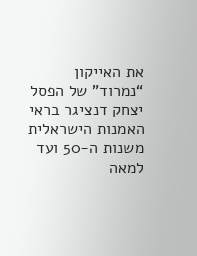את האייקון “נמרוד” של הפסל יצחק דנציגר בראי האמנות הישראלית משנות ה-50 ועד למאה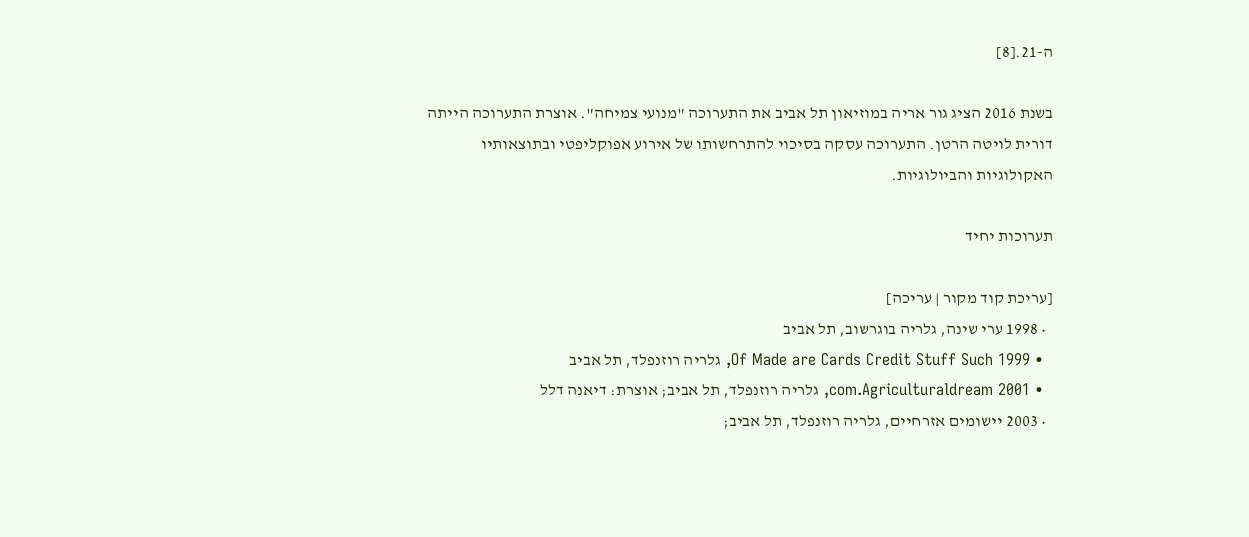ה-21.[8]

בשנת 2016 הציג גור אריה במוזיאון תל אביב את התערוכה "מנועי צמיחה". אוצרת התערוכה הייתה דורית לויטה הרטן. התערוכה עסקה בסיכוי להתרחשותו של אירוע אפוקליפטי ובתוצאותיו האקולוגיות והביולוגיות.

תערוכות יחיד

[עריכת קוד מקור | עריכה]
  • 1998 ערי שינה, גלריה בוגרשוב, תל אביב
  • 1999 Of Made are Cards Credit Stuff Such, גלריה רוזנפלד, תל אביב
  • 2001 com.Agriculturaldream, גלריה רוזנפלד, תל אביב; אוצרת: דיאנה דלל
  • 2003 יישומים אזרחיים, גלריה רוזנפלד, תל אביב;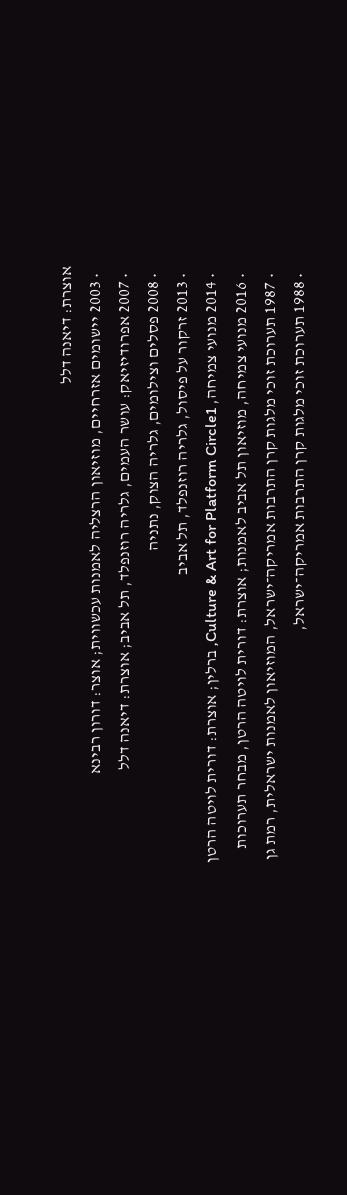אוצרת: דיאנה דלל
  • 2003 יישומים אזרחיים, מוזיאון הרצליה לאמנות עכשווית; אוצר: דורון רבינא
  • 2007 אפרודיזיאק: עושר העמים, גלריה רוזנפלד, תל אביב; אוצרת: דיאנה דלל
  • 2008 פסלים וצילומים, גלריה הצוק, נתניה
  • 2013 זרקור על פיסול, גלריה רוזנפלד, תל אביב
  • 2014 מנועי צמיחה, Culture & Art for Platform Circle1, ברלין; אוצרת: דורית לויטה הרטן
  • 2016 מנועי צמיחה, מוזיאון תל אביב לאמנות; אוצרת: דורית לויטה הרטן, מבחר תערוכות
  • 1987 תערוכת זוכי מלגות קרן התרבות אמריקה־ישראל, המוזיאון לאמנות ישראלית, רמת גן
  • 1988 תערוכת זוכי מלגות קרן התרבות אמריקה־ישראל,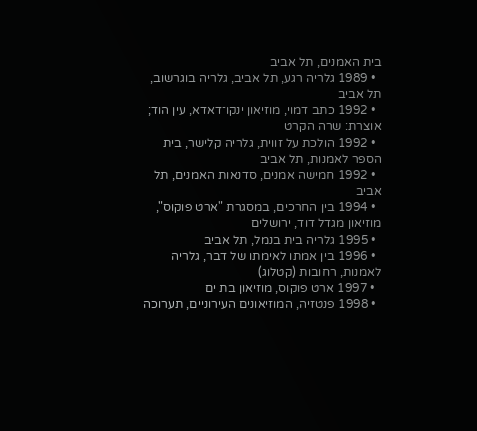בית האמנים, תל אביב
  • 1989 גלריה רגע, תל אביב, גלריה בוגרשוב, תל אביב
  • 1992 כתב דמוי, מוזיאון ינקו־דאדא, עין הוד; אוצרת: שרה הקרט
  • 1992 הולכת על זווית, גלריה קלישר, בית הספר לאמנות, תל אביב
  • 1992 חמישה אמנים, סדנאות האמנים, תל אביב
  • 1994 בין החרכים, במסגרת "ארט פוקוס", מוזיאון מגדל דוד, ירושלים
  • 1995 גלריה בית בנמל, תל אביב
  • 1996 בין אמתו לאימתו של דבר, גלריה לאמנות, רחובות (קטלוג)
  • 1997 ארט פוקוס, מוזיאון בת ים
  • 1998 פנטזיה, המוזיאונים העירוניים, תערוכה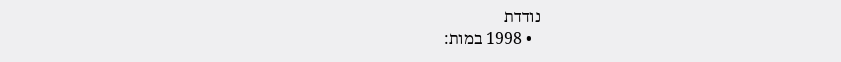נודדת
  • 1998 במות: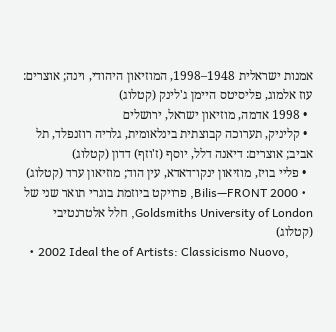אמנות ישראלית 1948–1998, המוזיאון היהודי, וינה; אוצרים: עוז אלמוג, פליסיטס היימן ג'לינק (קטלוג)
  • 1998 אדמה, מוזיאון ישראל, ירושלים
  • קליניק, תערוכה קבוצתית בינלאומית, גלריה רוזנפלד, תל אביב; אוצרים: דיאנה דלל, יוסף (ז'וזף) דדון (קטלוג)
  • פליי בויז, מוזיאון ינקו־דאדא, עין הוד; מוזיאון ערד (קטלוג)
  • 2000 Bilis—FRONT, פרויקט ביוזמת בוגרי תואר שני של Goldsmiths University of London, חלל אלטרנטיבי (קטלוג)
  • 2002 Ideal the of Artists: Classicismo Nuovo,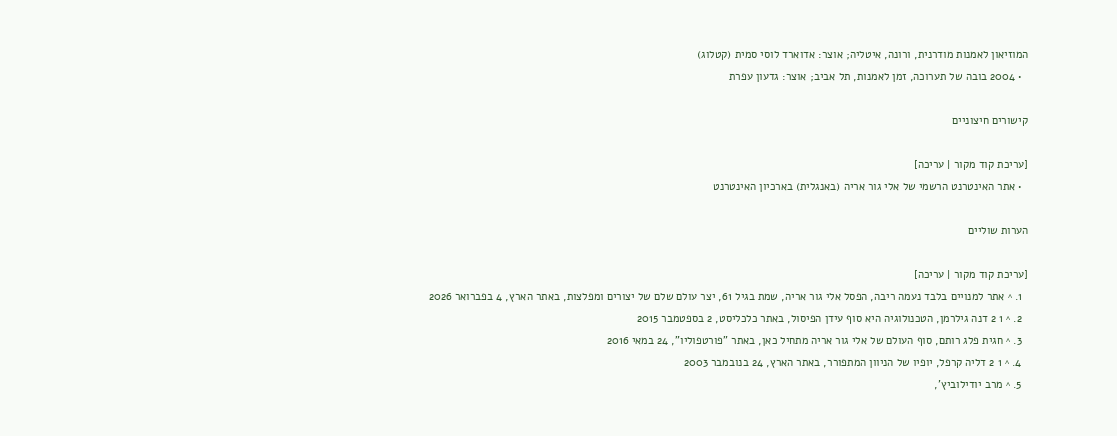המוזיאון לאמנות מודרנית, ורונה, איטליה; אוצר: אדוארד לוסי סמית (קטלוג)
  • 2004 בובה של תערוכה, זמן לאמנות, תל אביב; אוצר: גדעון עפרת

קישורים חיצוניים

[עריכת קוד מקור | עריכה]
  • אתר האינטרנט הרשמי של אלי גור אריה (באנגלית) בארכיון האינטרנט

הערות שוליים

[עריכת קוד מקור | עריכה]
  1. ^ אתר למנויים בלבד נעמה ריבה, הפסל אלי גור אריה, שמת בגיל 61, יצר עולם שלם של יצורים ומפלצות, באתר הארץ, 4 בפברואר 2026
  2. ^ 1 2 דנה גילרמן, הטכנולוגיה היא סוף עידן הפיסול, באתר כלכליסט, 2 בספטמבר 2015
  3. ^ חגית פלג רותם, סוף העולם של אלי גור אריה מתחיל כאן, באתר "פורטפוליו", 24 במאי 2016
  4. ^ 1 2 דליה קרפל, יופיו של הניוון המתפורר, באתר הארץ, 24 בנובמבר 2003
  5. ^ מרב יודילוביץ',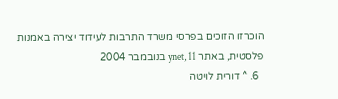הוכרזו הזוכים בפרסי משרד התרבות לעידוד יצירה באמנות פלסטית, באתר ynet, 11 בנובמבר 2004
  6. ^ דורית לויטה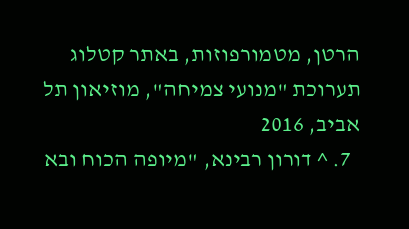הרטן, מטמורפוזות, באתר קטלוג תערוכת "מנועי צמיחה", מוזיאון תל אביב, 2016
  7. ^ דורון רבינא, "מיופה הכוח ובא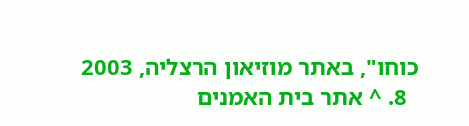כוחו", באתר מוזיאון הרצליה, 2003
  8. ^ אתר בית האמנים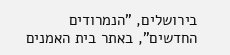בירושלים, "הנמרודים החדשים", באתר בית האמנים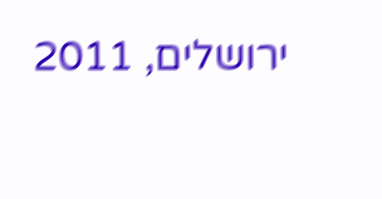ירושלים, 2011